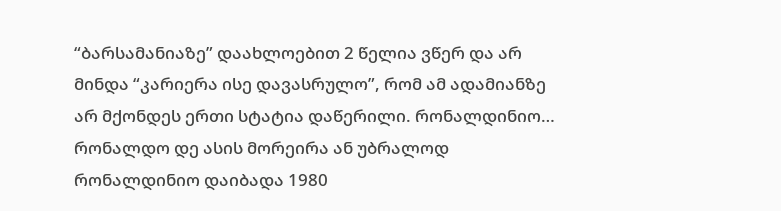“ბარსამანიაზე” დაახლოებით 2 წელია ვწერ და არ მინდა “კარიერა ისე დავასრულო”, რომ ამ ადამიანზე არ მქონდეს ერთი სტატია დაწერილი. რონალდინიო…
რონალდო დე ასის მორეირა ან უბრალოდ რონალდინიო დაიბადა 1980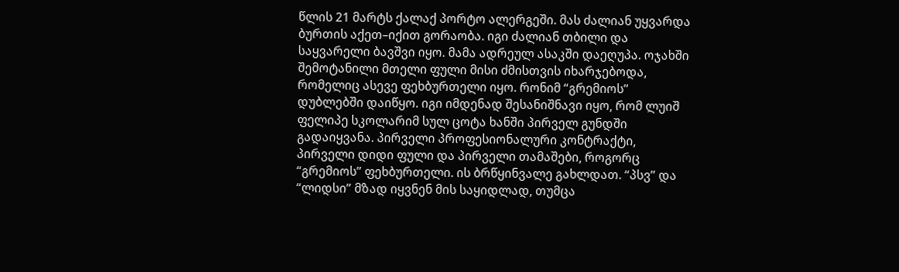წლის 21 მარტს ქალაქ პორტო ალერგეში. მას ძალიან უყვარდა ბურთის აქეთ–იქით გორაობა. იგი ძალიან თბილი და საყვარელი ბავშვი იყო. მამა ადრეულ ასაკში დაეღუპა. ოჯახში შემოტანილი მთელი ფული მისი ძმისთვის იხარჯებოდა, რომელიც ასევე ფეხბურთელი იყო. რონიმ “გრემიოს” დუბლებში დაიწყო. იგი იმდენად შესანიშნავი იყო, რომ ლუიშ ფელიპე სკოლარიმ სულ ცოტა ხანში პირველ გუნდში გადაიყვანა. პირველი პროფესიონალური კონტრაქტი, პირველი დიდი ფული და პირველი თამაშები, როგორც “გრემიოს” ფეხბურთელი. ის ბრწყინვალე გახლდათ. “პსვ” და “ლიდსი” მზად იყვნენ მის საყიდლად, თუმცა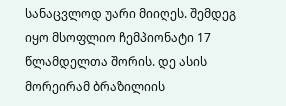სანაცვლოდ უარი მიიღეს. შემდეგ იყო მსოფლიო ჩემპიონატი 17 წლამდელთა შორის. დე ასის მორეირამ ბრაზილიის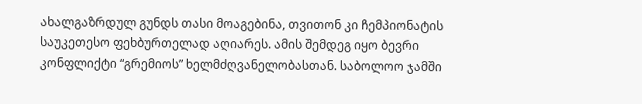ახალგაზრდულ გუნდს თასი მოაგებინა, თვითონ კი ჩემპიონატის საუკეთესო ფეხბურთელად აღიარეს. ამის შემდეგ იყო ბევრი კონფლიქტი “გრემიოს” ხელმძღვანელობასთან. საბოლოო ჯამში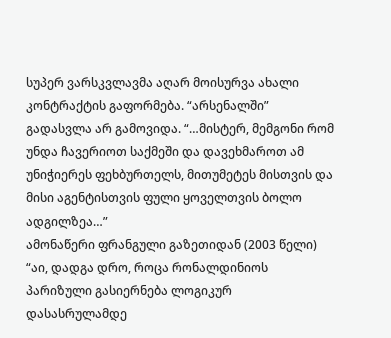სუპერ ვარსკვლავმა აღარ მოისურვა ახალი კონტრაქტის გაფორმება. “არსენალში” გადასვლა არ გამოვიდა. “…მისტერ, მემგონი რომ უნდა ჩავერიოთ საქმეში და დავეხმაროთ ამ უნიჭიერეს ფეხბურთელს, მითუმეტეს მისთვის და მისი აგენტისთვის ფული ყოველთვის ბოლო ადგილზეა…”
ამონაწერი ფრანგული გაზეთიდან (2003 წელი)
“აი, დადგა დრო, როცა რონალდინიოს პარიზული გასიერნება ლოგიკურ დასასრულამდე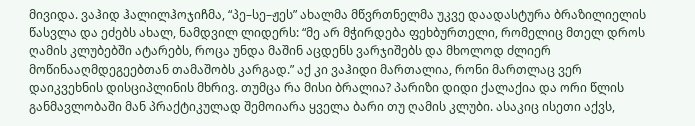მივიდა. ვაჰიდ ჰალილჰოჯიჩმა, “პე–სე–ჟეს” ახალმა მწვრთნელმა უკვე დაადასტურა ბრაზილიელის წასვლა და ეძებს ახალ, ნამდვილ ლიდერს: “მე არ მჭირდება ფეხბურთელი, რომელიც მთელ დროს ღამის კლუბებში ატარებს, როცა უნდა მაშინ აცდენს ვარჯიშებს და მხოლოდ ძლიერ მოწინააღმდეგეებთან თამაშობს კარგად.” აქ კი ვაჰიდი მართალია, რონი მართლაც ვერ დაიკვეხნის დისციპლინის მხრივ. თუმცა რა მისი ბრალია? პარიზი დიდი ქალაქია და ორი წლის განმავლობაში მან პრაქტიკულად შემოიარა ყველა ბარი თუ ღამის კლუბი. ასაკიც ისეთი აქვს,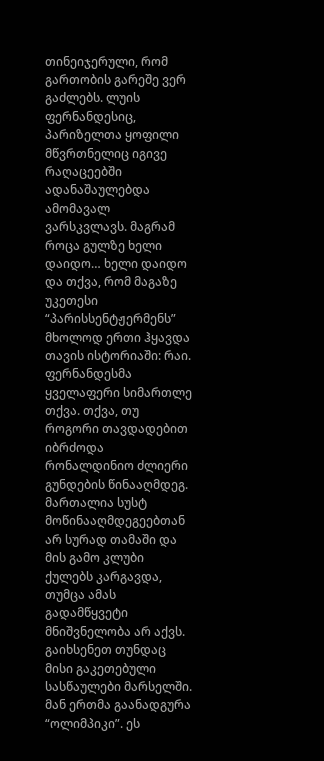თინეიჯერული, რომ გართობის გარეშე ვერ გაძლებს. ლუის ფერნანდესიც, პარიზელთა ყოფილი მწვრთნელიც იგივე რაღაცეებში ადანაშაულებდა ამომავალ ვარსკვლავს. მაგრამ როცა გულზე ხელი დაიდო… ხელი დაიდო და თქვა, რომ მაგაზე უკეთესი “პარისსენტჟერმენს” მხოლოდ ერთი ჰყავდა თავის ისტორიაში: რაი. ფერნანდესმა ყველაფერი სიმართლე თქვა. თქვა, თუ როგორი თავდადებით იბრძოდა რონალდინიო ძლიერი გუნდების წინააღმდეგ. მართალია სუსტ მოწინააღმდეგეებთან არ სურად თამაში და მის გამო კლუბი ქულებს კარგავდა, თუმცა ამას გადამწყვეტი მნიშვნელობა არ აქვს. გაიხსენეთ თუნდაც მისი გაკეთებული სასწაულები მარსელში. მან ერთმა გაანადგურა “ოლიმპიკი”. ეს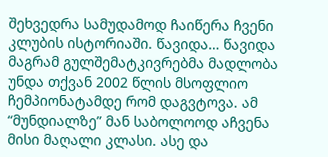შეხვედრა სამუდამოდ ჩაიწერა ჩვენი კლუბის ისტორიაში. წავიდა… წავიდა მაგრამ გულშემატკივრებმა მადლობა უნდა თქვან 2002 წლის მსოფლიო ჩემპიონატამდე რომ დაგვტოვა. ამ “მუნდიალზე” მან საბოლოოდ აჩვენა მისი მაღალი კლასი. ასე და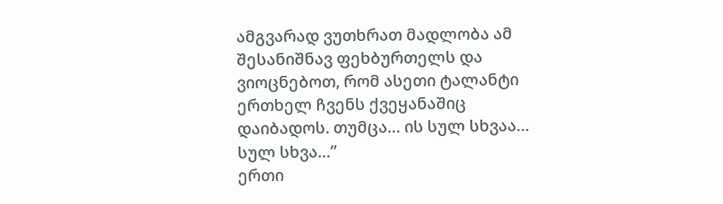ამგვარად ვუთხრათ მადლობა ამ შესანიშნავ ფეხბურთელს და ვიოცნებოთ, რომ ასეთი ტალანტი ერთხელ ჩვენს ქვეყანაშიც დაიბადოს. თუმცა… ის სულ სხვაა… სულ სხვა…”
ერთი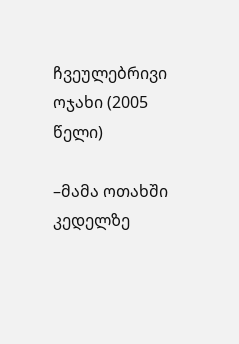ჩვეულებრივი ოჯახი (2005 წელი)

–მამა ოთახში კედელზე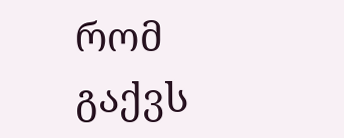რომ გაქვს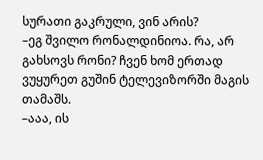სურათი გაკრული, ვინ არის?
–ეგ შვილო რონალდინიოა. რა, არ გახსოვს რონი? ჩვენ ხომ ერთად ვუყურეთ გუშინ ტელევიზორში მაგის თამაშს.
–ააა, ის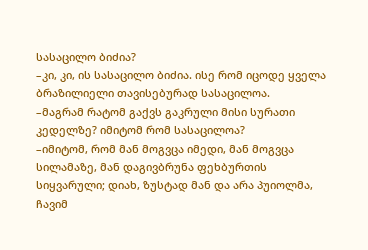სასაცილო ბიძია?
–კი, კი, ის სასაცილო ბიძია. ისე რომ იცოდე ყველა ბრაზილიელი თავისებურად სასაცილოა.
–მაგრამ რატომ გაქვს გაკრული მისი სურათი კედელზე? იმიტომ რომ სასაცილოა?
–იმიტომ, რომ მან მოგვცა იმედი, მან მოგვცა სილამაზე, მან დაგივბრუნა ფეხბურთის სიყვარული; დიახ, ზუსტად მან და არა პუიოლმა, ჩავიმ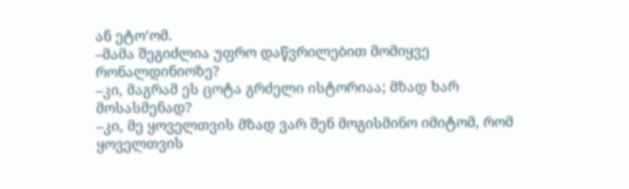ან ეტო’ომ.
–მამა შეგიძლია უფრო დაწვრილებით მომიყვე რონალდინიოზე?
–კი, მაგრამ ეს ცოტა გრძელი ისტორიაა; მზად ხარ მოსასმენად?
–კი, მე ყოველთვის მზად ვარ შენ მოგისმინო იმიტომ, რომ ყოველთვის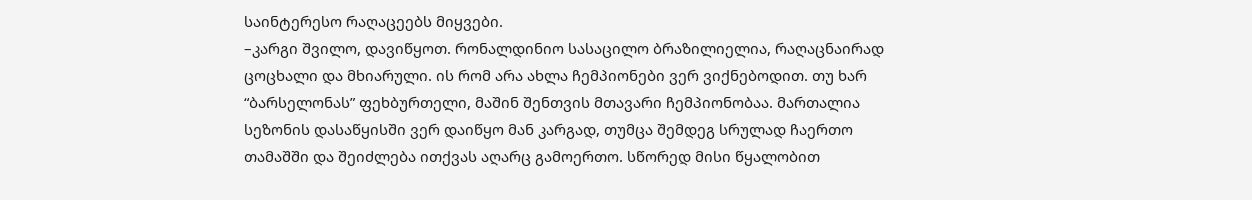საინტერესო რაღაცეებს მიყვები.
–კარგი შვილო, დავიწყოთ. რონალდინიო სასაცილო ბრაზილიელია, რაღაცნაირად ცოცხალი და მხიარული. ის რომ არა ახლა ჩემპიონები ვერ ვიქნებოდით. თუ ხარ “ბარსელონას” ფეხბურთელი, მაშინ შენთვის მთავარი ჩემპიონობაა. მართალია სეზონის დასაწყისში ვერ დაიწყო მან კარგად, თუმცა შემდეგ სრულად ჩაერთო თამაშში და შეიძლება ითქვას აღარც გამოერთო. სწორედ მისი წყალობით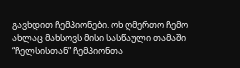გავხდით ჩემპიონები. ოხ ღმერთო ჩემო ახლაც მახსოვს მისი სასწაული თამაში “ჩელსისთან” ჩემპიონთა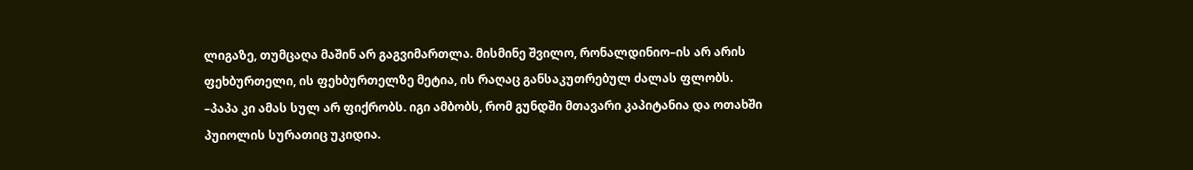ლიგაზე, თუმცაღა მაშინ არ გაგვიმართლა. მისმინე შვილო, რონალდინიო–ის არ არის ფეხბურთელი, ის ფეხბურთელზე მეტია, ის რაღაც განსაკუთრებულ ძალას ფლობს.
–პაპა კი ამას სულ არ ფიქრობს. იგი ამბობს, რომ გუნდში მთავარი კაპიტანია და ოთახში პუიოლის სურათიც უკიდია.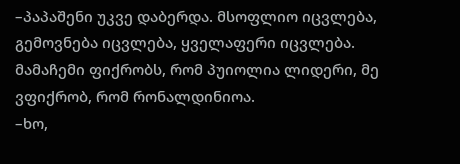–პაპაშენი უკვე დაბერდა. მსოფლიო იცვლება, გემოვნება იცვლება, ყველაფერი იცვლება. მამაჩემი ფიქრობს, რომ პუიოლია ლიდერი, მე ვფიქრობ, რომ რონალდინიოა.
–ხო,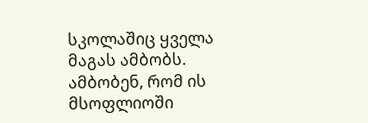სკოლაშიც ყველა მაგას ამბობს. ამბობენ, რომ ის მსოფლიოში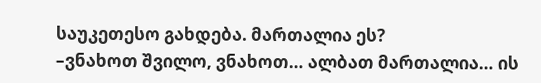საუკეთესო გახდება. მართალია ეს?
–ვნახოთ შვილო, ვნახოთ… ალბათ მართალია… ის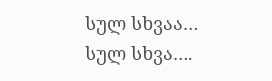სულ სხვაა… სულ სხვა….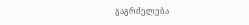გაგრძელება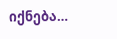იქნება…